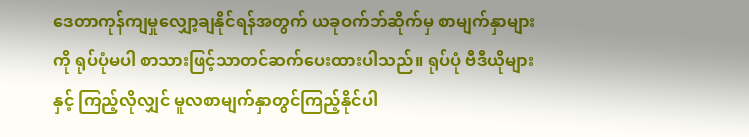ဒေတာကုန်ကျမှုလျှော့ချနိုင်ရန်အတွက် ယခုဝက်ဘ်ဆိုက်မှ စာမျက်နှာများကို ရုပ်ပုံမပါ စာသားဖြင့်သာတင်ဆက်ပေးထားပါသည်။ ရုပ်ပုံ ဗီဒီယိုများနှင့် ကြည့်လိုလျှင် မူလစာမျက်နှာတွင်ကြည့်နိုင်ပါ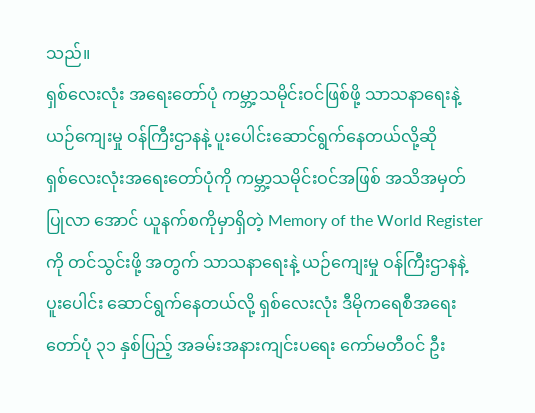သည်။
ရှစ်လေးလုံး အရေးတော်ပုံ ကမ္ဘာ့သမိုင်းဝင်ဖြစ်ဖို့ သာသနာရေးနဲ့ ယဉ်ကျေးမှု ဝန်ကြီးဌာနနဲ့ ပူးပေါင်းဆောင်ရွက်နေတယ်လို့ဆို
ရှစ်လေးလုံးအရေးတော်ပုံကို ကမ္ဘာ့သမိုင်းဝင်အဖြစ် အသိအမှတ်ပြုလာ အောင် ယူနက်စကိုမှာရှိတဲ့ Memory of the World Register ကို တင်သွင်းဖို့ အတွက် သာသနာရေးနဲ့ ယဉ်ကျေးမှု ဝန်ကြီးဌာနနဲ့ ပူးပေါင်း ဆောင်ရွက်နေတယ်လို့ ရှစ်လေးလုံး ဒီမိုကရေစီအရေးတော်ပုံ ၃၁ နှစ်ပြည့် အခမ်းအနားကျင်းပရေး ကော်မတီဝင် ဦး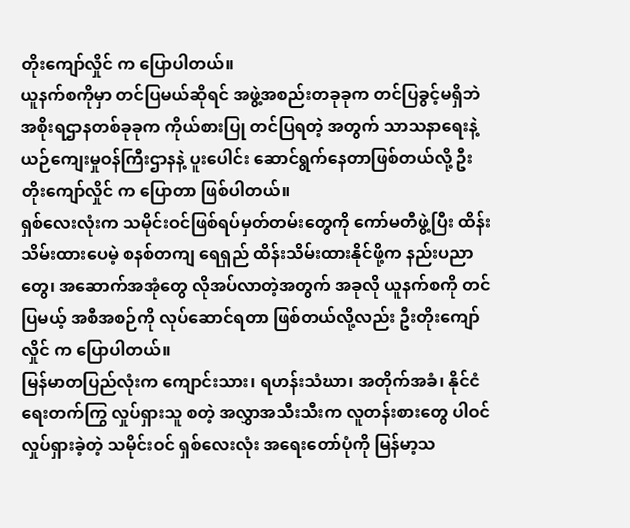တိုးကျော်လှိုင် က ပြောပါတယ်။
ယူနက်စကိုမှာ တင်ပြမယ်ဆိုရင် အဖွဲ့အစည်းတခုခုက တင်ပြခွင့်မရှိဘဲ အစိုးရဌာနတစ်ခုခုက ကိုယ်စားပြု တင်ပြရတဲ့ အတွက် သာသနာရေးနဲ့ ယဉ်ကျေးမှုဝန်ကြီးဌာနနဲ့ ပူးပေါင်း ဆောင်ရွက်နေတာဖြစ်တယ်လို့ ဦးတိုးကျော်လှိုင် က ပြောတာ ဖြစ်ပါတယ်။
ရှစ်လေးလုံးက သမိုင်းဝင်ဖြစ်ရပ်မှတ်တမ်းတွေကို ကော်မတီဖွဲ့ပြီး ထိန်းသိမ်းထားပေမဲ့ စနစ်တကျ ရေရှည် ထိန်းသိမ်းထားနိုင်ဖို့က နည်းပညာတွေ၊ အဆောက်အအုံတွေ လိုအပ်လာတဲ့အတွက် အခုလို ယူနက်စကို တင်ပြမယ့် အစီအစဉ်ကို လုပ်ဆောင်ရတာ ဖြစ်တယ်လို့လည်း ဦးတိုးကျော်လှိုင် က ပြောပါတယ်။
မြန်မာတပြည်လုံးက ကျောင်းသား၊ ရဟန်းသံဃာ၊ အတိုက်အခံ၊ နိုင်ငံရေးတက်ကြွ လှုပ်ရှားသူ စတဲ့ အလွှာအသီးသီးက လူတန်းစားတွေ ပါဝင် လှုပ်ရှားခဲ့တဲ့ သမိုင်းဝင် ရှစ်လေးလုံး အရေးတော်ပုံကို မြန်မာ့သ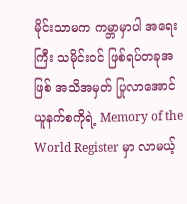မိုင်းသာမက ကမ္ဘာမှာပါ အရေးကြီး သမိုင်းဝင် ဖြစ်ရပ်တခုအဖြစ် အသိအမှတ် ပြုလာအောင် ယူနက်စကိုရဲ့ Memory of the World Register မှာ လာမယ့်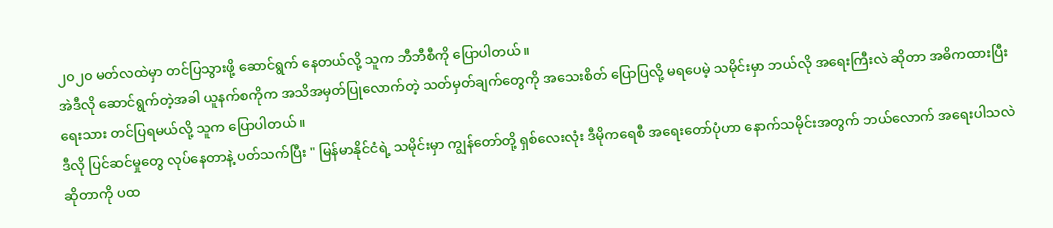၂၀၂၀ မတ်လထဲမှာ တင်ပြသွားဖို့ ဆောင်ရွက် နေတယ်လို့ သူက ဘီဘီစီကို ပြောပါတယ်။
အဲဒီလို ဆောင်ရွက်တဲ့အခါ ယူနက်စကိုက အသိအမှတ်ပြုလောက်တဲ့ သတ်မှတ်ချက်တွေကို အသေးစိတ် ပြောပြလို့ မရပေမဲ့ သမိုင်းမှာ ဘယ်လို အရေးကြီးလဲ ဆိုတာ အဓိကထားပြီး ရေးသား တင်ပြရမယ်လို့ သူက ပြောပါတယ်။
ဒီလို ပြင်ဆင်မှုတွေ လုပ်နေတာနဲ့ ပတ်သက်ပြီး " မြန်မာနိုင်ငံရဲ့ သမိုင်းမှာ ကျွန်တော်တို့ ရှစ်လေးလုံး ဒီမိုကရေစီ အရေးတော်ပုံဟာ နောက်သမိုင်းအတွက် ဘယ်လောက် အရေးပါသလဲဆိုတာကို ပထ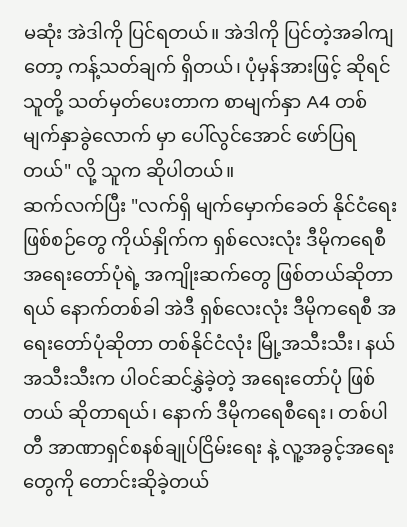မဆုံး အဲဒါကို ပြင်ရတယ်။ အဲဒါကို ပြင်တဲ့အခါကျတော့ ကန့်သတ်ချက် ရှိတယ်၊ ပုံမှန်အားဖြင့် ဆိုရင် သူတို့ သတ်မှတ်ပေးတာက စာမျက်နှာ A4 တစ်မျက်နှာခွဲလောက် မှာ ပေါ်လွင်အောင် ဖော်ပြရတယ်" လို့ သူက ဆိုပါတယ်။
ဆက်လက်ပြီး "လက်ရှိ မျက်မှောက်ခေတ် နိုင်ငံရေး ဖြစ်စဉ်တွေ ကိုယ်နှိုက်က ရှစ်လေးလုံး ဒီမိုကရေစီ အရေးတော်ပုံရဲ့ အကျိုးဆက်တွေ ဖြစ်တယ်ဆိုတာရယ် နောက်တစ်ခါ အဲဒီ ရှစ်လေးလုံး ဒီမိုကရေစီ အရေးတော်ပုံဆိုတာ တစ်နိုင်ငံလုံး မြို့အသီးသီး၊ နယ်အသီးသီးက ပါဝင်ဆင်နွှဲခဲ့တဲ့ အရေးတော်ပုံ ဖြစ်တယ် ဆိုတာရယ်၊ နောက် ဒီမိုကရေစီရေး၊ တစ်ပါတီ အာဏာရှင်စနစ်ချုပ်ငြိမ်းရေး နဲ့ လူ့အခွင့်အရေးတွေကို တောင်းဆိုခဲ့တယ်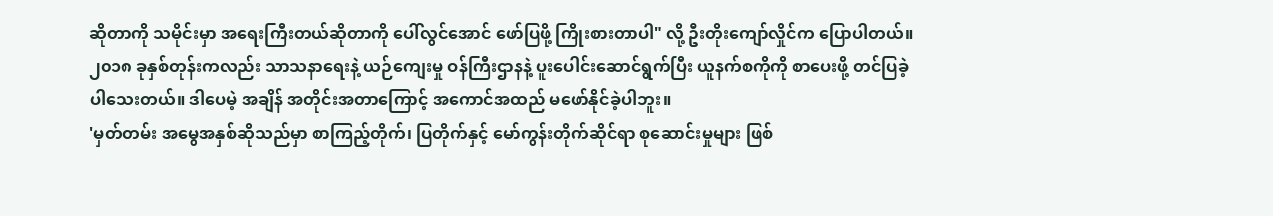ဆိုတာကို သမိုင်းမှာ အရေးကြီးတယ်ဆိုတာကို ပေါ်လွင်အောင် ဖော်ပြဖို့ ကြိုးစားတာပါ" လို့ ဦးတိုးကျော်လှိုင်က ပြောပါတယ်။
၂၀၁၈ ခုနှစ်တုန်းကလည်း သာသနာရေးနဲ့ ယဉ်ကျေးမှု ဝန်ကြီးဌာနနဲ့ ပူးပေါင်းဆောင်ရွက်ပြီး ယူနက်စကိုကို စာပေးဖို့ တင်ပြခဲ့ပါသေးတယ်။ ဒါပေမဲ့ အချိန် အတိုင်းအတာကြောင့် အကောင်အထည် မဖော်နိုင်ခဲ့ပါဘူး။
'မှတ်တမ်း အမွေအနှစ်ဆိုသည်မှာ စာကြည့်တိုက်၊ ပြတိုက်နှင့် မော်ကွန်းတိုက်ဆိုင်ရာ စုဆောင်းမှုများ ဖြစ်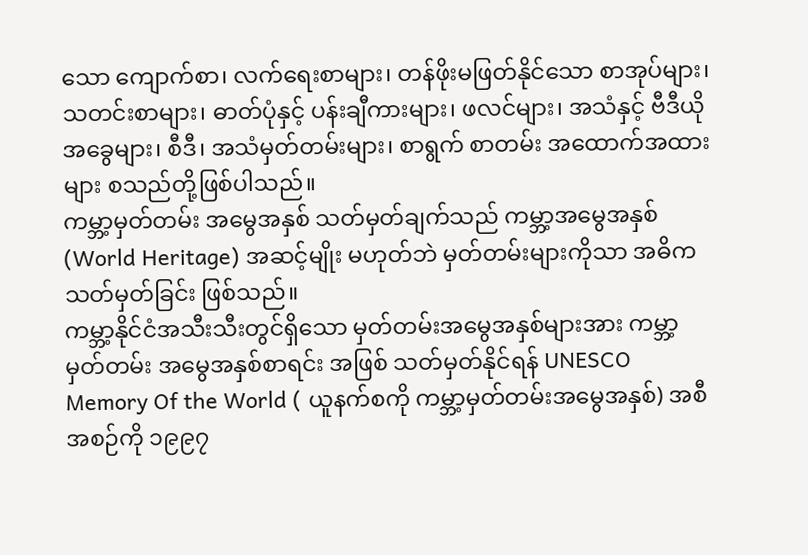သော ကျောက်စာ၊ လက်ရေးစာများ၊ တန်ဖိုးမဖြတ်နိုင်သော စာအုပ်များ၊ သတင်းစာများ၊ ဓာတ်ပုံနှင့် ပန်းချီကားများ၊ ဖလင်များ၊ အသံနှင့် ဗီဒီယိုအခွေများ၊ စီဒီ၊ အသံမှတ်တမ်းများ၊ စာရွက် စာတမ်း အထောက်အထားများ စသည်တို့ဖြစ်ပါသည်။
ကမ္ဘာ့မှတ်တမ်း အမွေအနှစ် သတ်မှတ်ချက်သည် ကမ္ဘာ့အမွေအနှစ်(World Heritage) အဆင့်မျိုး မဟုတ်ဘဲ မှတ်တမ်းများကိုသာ အဓိက သတ်မှတ်ခြင်း ဖြစ်သည်။
ကမ္ဘာ့နိုင်ငံအသီးသီးတွင်ရှိသော မှတ်တမ်းအမွေအနှစ်များအား ကမ္ဘာ့မှတ်တမ်း အမွေအနှစ်စာရင်း အဖြစ် သတ်မှတ်နိုင်ရန် UNESCO Memory Of the World ( ယူနက်စကို ကမ္ဘာ့မှတ်တမ်းအမွေအနှစ်) အစီအစဉ်ကို ၁၉၉၇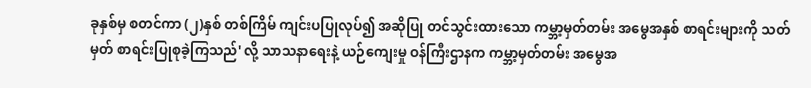ခုနှစ်မှ စတင်ကာ (၂)နှစ် တစ်ကြိမ် ကျင်းပပြုလုပ်၍ အဆိုပြု တင်သွင်းထားသော ကမ္ဘာ့မှတ်တမ်း အမွေအနှစ် စာရင်းများကို သတ်မှတ် စာရင်းပြုစုခဲ့ကြသည်' လို့ သာသနာရေးနဲ့ ယဉ်ကျေးမှု ဝန်ကြီးဌာနက ကမ္ဘာ့မှတ်တမ်း အမွေအ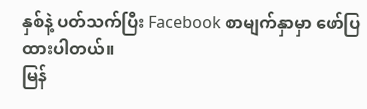နှစ်နဲ့ ပတ်သက်ပြီး Facebook စာမျက်နှာမှာ ဖော်ပြထားပါတယ်။
မြန်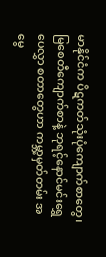မာနိုင်ငံက ပိဋကတ်သုံးပုံကျောက်စာတွေ၊ မြစေတီကျောက်စာနဲ့ ဘုရင့်နောင်မင်းရွှေပေလွှာ စတာတွေဟာ ကမ္ဘာ့မှတ်တမ်း အမွေ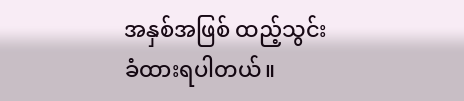အနှစ်အဖြစ် ထည့်သွင်းခံထားရပါတယ်။